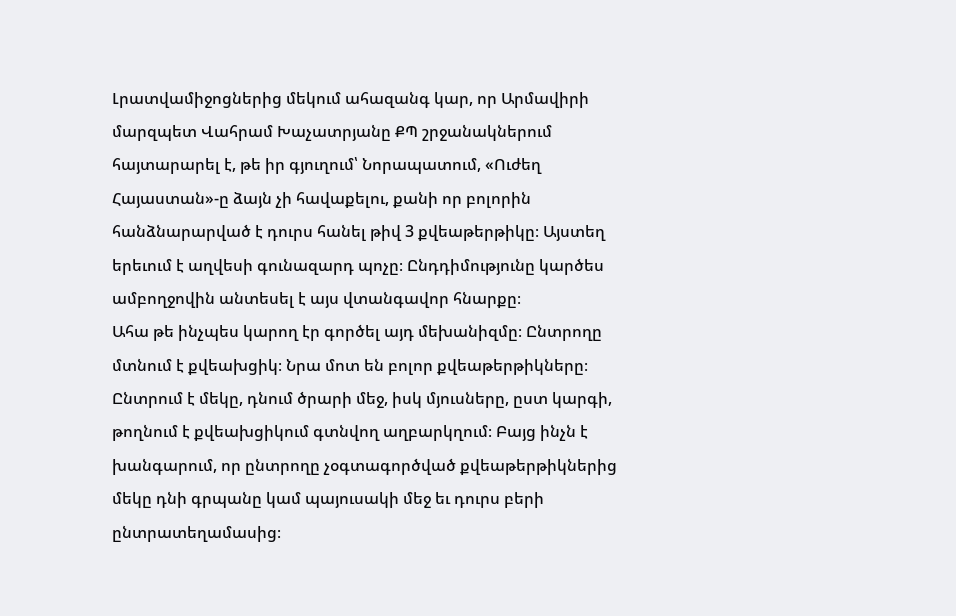Լրատվամիջոցներից մեկում ահազանգ կար, որ Արմավիրի մարզպետ Վահրամ Խաչատրյանը ՔՊ շրջանակներում հայտարարել է, թե իր գյուղում՝ Նորապատում, «Ուժեղ Հայաստան»-ը ձայն չի հավաքելու, քանի որ բոլորին հանձնարարված է դուրս հանել թիվ 3 քվեաթերթիկը։ Այստեղ երեւում է աղվեսի գունազարդ պոչը։ Ընդդիմությունը կարծես ամբողջովին անտեսել է այս վտանգավոր հնարքը։
Ահա թե ինչպես կարող էր գործել այդ մեխանիզմը։ Ընտրողը մտնում է քվեախցիկ։ Նրա մոտ են բոլոր քվեաթերթիկները։ Ընտրում է մեկը, դնում ծրարի մեջ, իսկ մյուսները, ըստ կարգի, թողնում է քվեախցիկում գտնվող աղբարկղում։ Բայց ինչն է խանգարում, որ ընտրողը չօգտագործված քվեաթերթիկներից մեկը դնի գրպանը կամ պայուսակի մեջ եւ դուրս բերի ընտրատեղամասից։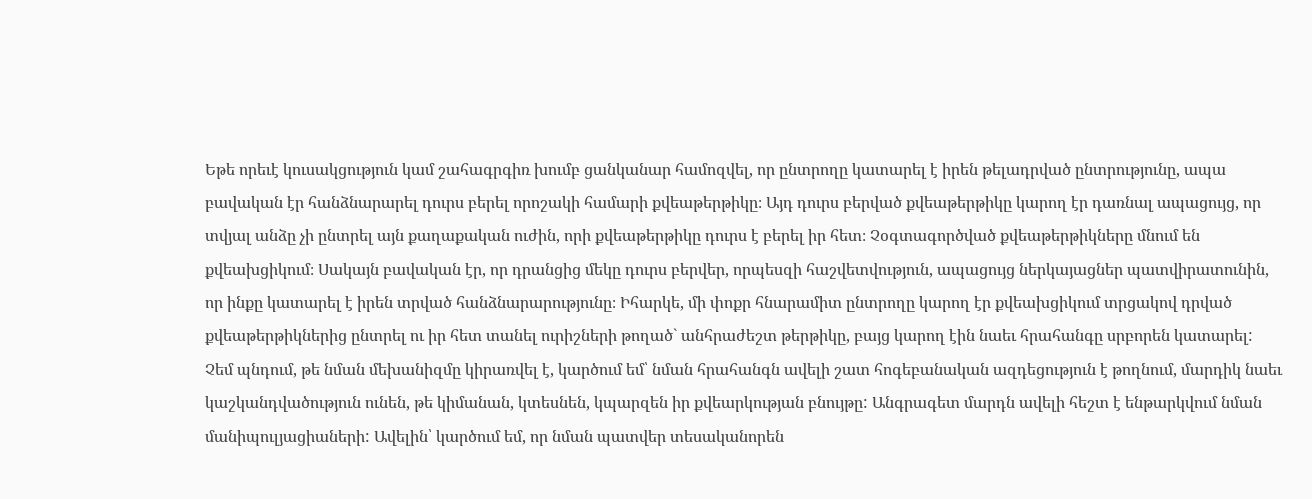Եթե որեւէ կուսակցություն կամ շահագրգիռ խումբ ցանկանար համոզվել, որ ընտրողը կատարել է իրեն թելադրված ընտրությունը, ապա բավական էր հանձնարարել դուրս բերել որոշակի համարի քվեաթերթիկը։ Այդ դուրս բերված քվեաթերթիկը կարող էր դառնալ ապացույց, որ տվյալ անձը չի ընտրել այն քաղաքական ուժին, որի քվեաթերթիկը դուրս է բերել իր հետ։ Չօգտագործված քվեաթերթիկները մնում են քվեախցիկում։ Սակայն բավական էր, որ դրանցից մեկը դուրս բերվեր, որպեսզի հաշվետվություն, ապացույց ներկայացներ պատվիրատունին, որ ինքը կատարել է իրեն տրված հանձնարարությունը։ Իհարկե, մի փոքր հնարամիտ ընտրողը կարող էր քվեախցիկում տրցակով դրված քվեաթերթիկներից ընտրել ու իր հետ տանել ուրիշների թողած` անհրաժեշտ թերթիկը, բայց կարող էին նաեւ հրահանգը սրբորեն կատարել:
Չեմ պնդում, թե նման մեխանիզմը կիրառվել է, կարծում եմ՝ նման հրահանգն ավելի շատ հոգեբանական ազդեցություն է թողնում, մարդիկ նաեւ կաշկանդվածություն ունեն, թե կիմանան, կտեսնեն, կպարզեն իր քվեարկության բնույթը: Անգրագետ մարդն ավելի հեշտ է ենթարկվում նման մանիպուլյացիաների: Ավելին՝ կարծում եմ, որ նման պատվեր տեսականորեն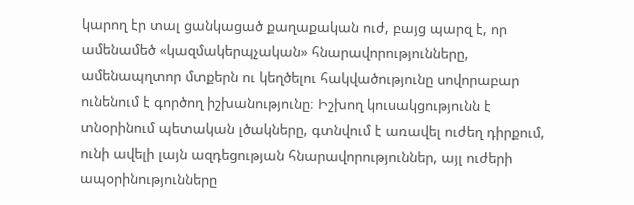կարող էր տալ ցանկացած քաղաքական ուժ, բայց պարզ է, որ ամենամեծ «կազմակերպչական» հնարավորությունները, ամենապղտոր մտքերն ու կեղծելու հակվածությունը սովորաբար ունենում է գործող իշխանությունը։ Իշխող կուսակցությունն է տնօրինում պետական լծակները, գտնվում է առավել ուժեղ դիրքում, ունի ավելի լայն ազդեցության հնարավորություններ, այլ ուժերի ապօրինությունները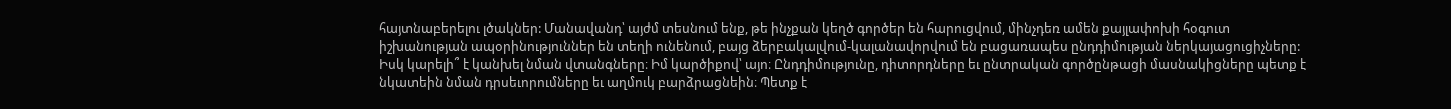հայտնաբերելու լծակներ: Մանավանդ՝ այժմ տեսնում ենք, թե ինչքան կեղծ գործեր են հարուցվում, մինչդեռ ամեն քայլափոխի հօգուտ իշխանության ապօրինություններ են տեղի ունենում, բայց ձերբակալվում-կալանավորվում են բացառապես ընդդիմության ներկայացուցիչները:
Իսկ կարելի՞ է կանխել նման վտանգները։ Իմ կարծիքով՝ այո։ Ընդդիմությունը, դիտորդները եւ ընտրական գործընթացի մասնակիցները պետք է նկատեին նման դրսեւորումները եւ աղմուկ բարձրացնեին։ Պետք է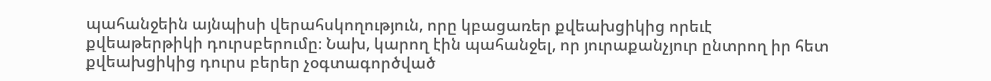պահանջեին այնպիսի վերահսկողություն, որը կբացառեր քվեախցիկից որեւէ քվեաթերթիկի դուրսբերումը։ Նախ, կարող էին պահանջել, որ յուրաքանչյուր ընտրող իր հետ քվեախցիկից դուրս բերեր չօգտագործված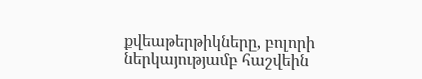քվեաթերթիկները, բոլորի ներկայությամբ հաշվեին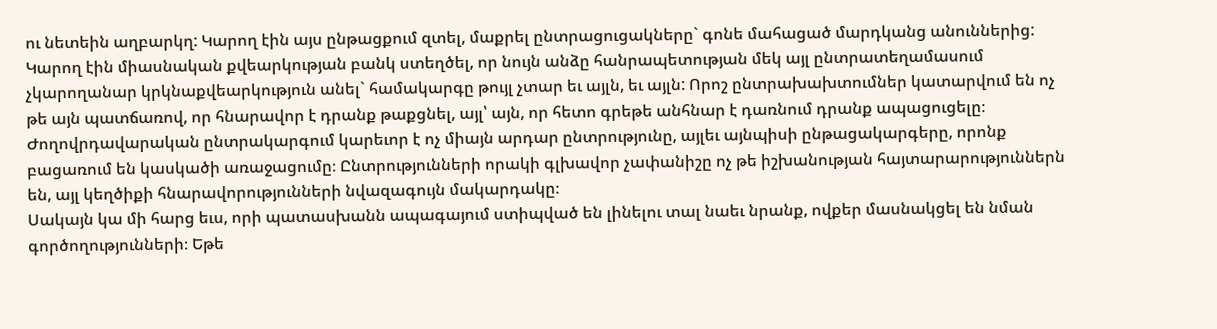ու նետեին աղբարկղ: Կարող էին այս ընթացքում զտել, մաքրել ընտրացուցակները` գոնե մահացած մարդկանց անուններից: Կարող էին միասնական քվեարկության բանկ ստեղծել, որ նույն անձը հանրապետության մեկ այլ ընտրատեղամասում չկարողանար կրկնաքվեարկություն անել` համակարգը թույլ չտար եւ այլն, եւ այլն: Որոշ ընտրախախտումներ կատարվում են ոչ թե այն պատճառով, որ հնարավոր է դրանք թաքցնել, այլ՝ այն, որ հետո գրեթե անհնար է դառնում դրանք ապացուցելը։ Ժողովրդավարական ընտրակարգում կարեւոր է ոչ միայն արդար ընտրությունը, այլեւ այնպիսի ընթացակարգերը, որոնք բացառում են կասկածի առաջացումը։ Ընտրությունների որակի գլխավոր չափանիշը ոչ թե իշխանության հայտարարություններն են, այլ կեղծիքի հնարավորությունների նվազագույն մակարդակը։
Սակայն կա մի հարց եւս, որի պատասխանն ապագայում ստիպված են լինելու տալ նաեւ նրանք, ովքեր մասնակցել են նման գործողությունների։ Եթե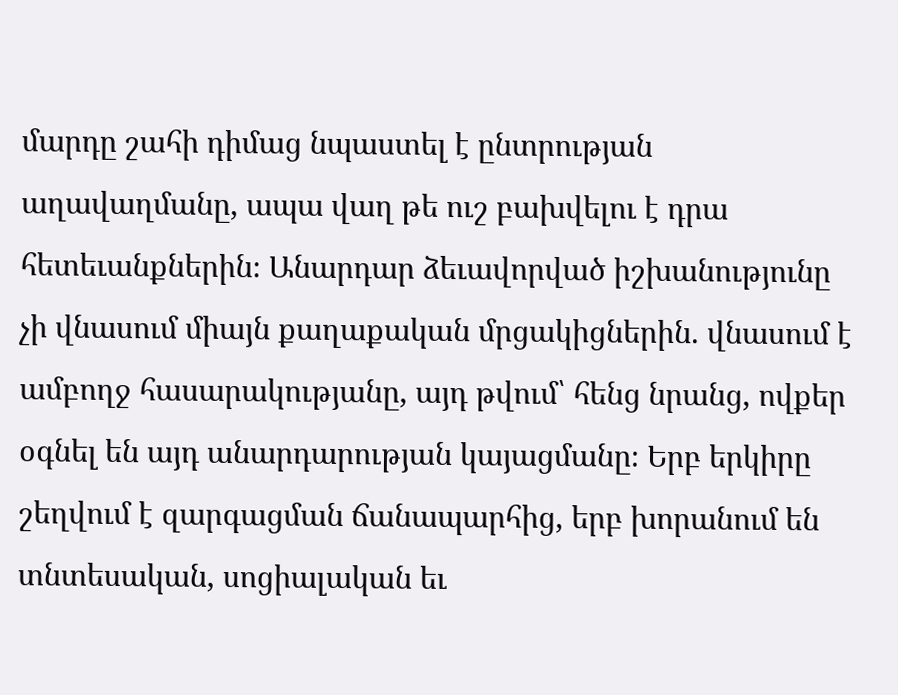մարդը շահի դիմաց նպաստել է ընտրության աղավաղմանը, ապա վաղ թե ուշ բախվելու է դրա հետեւանքներին։ Անարդար ձեւավորված իշխանությունը չի վնասում միայն քաղաքական մրցակիցներին. վնասում է ամբողջ հասարակությանը, այդ թվում՝ հենց նրանց, ովքեր օգնել են այդ անարդարության կայացմանը։ Երբ երկիրը շեղվում է զարգացման ճանապարհից, երբ խորանում են տնտեսական, սոցիալական եւ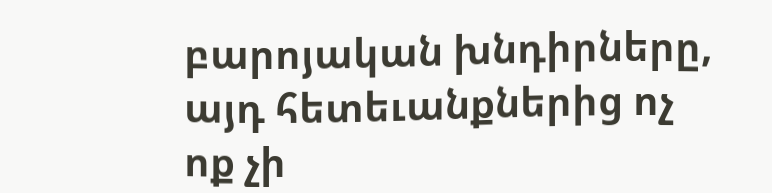բարոյական խնդիրները, այդ հետեւանքներից ոչ ոք չի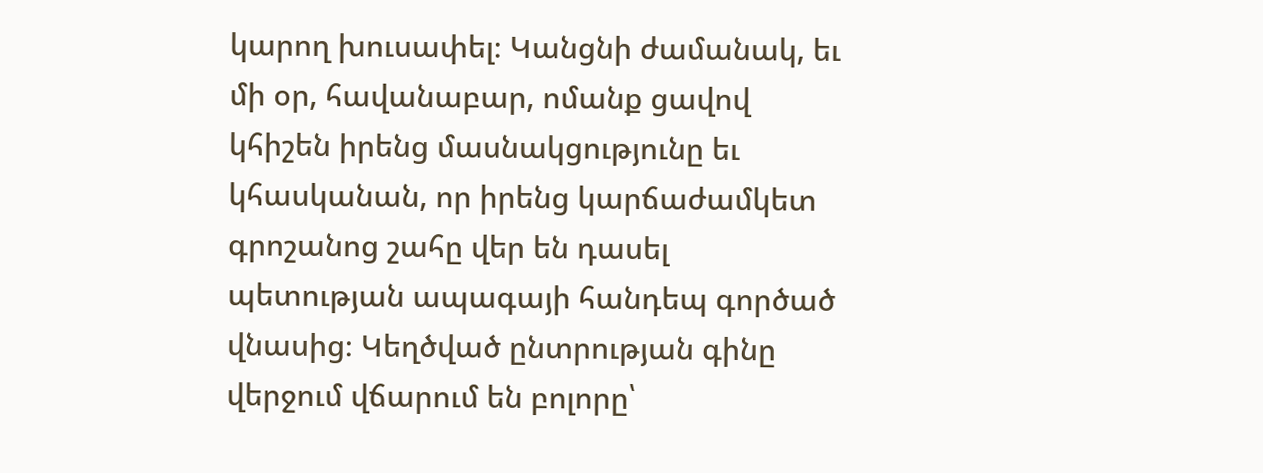կարող խուսափել։ Կանցնի ժամանակ, եւ մի օր, հավանաբար, ոմանք ցավով կհիշեն իրենց մասնակցությունը եւ կհասկանան, որ իրենց կարճաժամկետ գրոշանոց շահը վեր են դասել պետության ապագայի հանդեպ գործած վնասից։ Կեղծված ընտրության գինը վերջում վճարում են բոլորը՝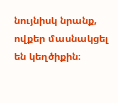նույնիսկ նրանք, ովքեր մասնակցել են կեղծիքին։